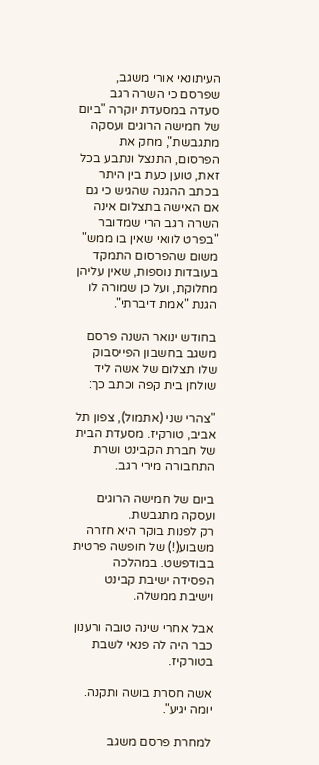העיתונאי אורי משגב, שפרסם כי השרה רגב סעדה במסעדת יוקרה "ביום של חמישה הרוגים ועסקה מתגבשת", מחק את הפרסום, התנצל ונתבע בכל זאת, טוען כעת בין היתר בכתב ההגנה שהגיש כי גם אם האישה בתצלום אינה השרה רגב הרי שמדובר "בפרט לוואי שאין בו ממש" משום שהפרסום התמקד בעובדות נוספות, שאין עליהן מחלוקת, ועל כן שמורה לו הגנת "אמת דיברתי".

בחודש ינואר השנה פרסם משגב בחשבון הפייסבוק שלו תצלום של אשה ליד שולחן בית קפה וכתב כך:

"צהרי שני (אתמול), צפון תל אביב, טורקיז. מסעדת הבית של חברת הקבינט ושרת התחבורה מירי רגב.

ביום של חמישה הרוגים ועסקה מתגבשת.
רק לפנות בוקר היא חזרה משבוע(!) של חופשה פרטית בבודפשט. במהלכה הפסידה ישיבת קבינט וישיבת ממשלה.

אבל אחרי שינה טובה ורענון כבר היה לה פנאי לשבת בטורקיז.

אשה חסרת בושה ותקנה.
יומה יגיע".

למחרת פרסם משגב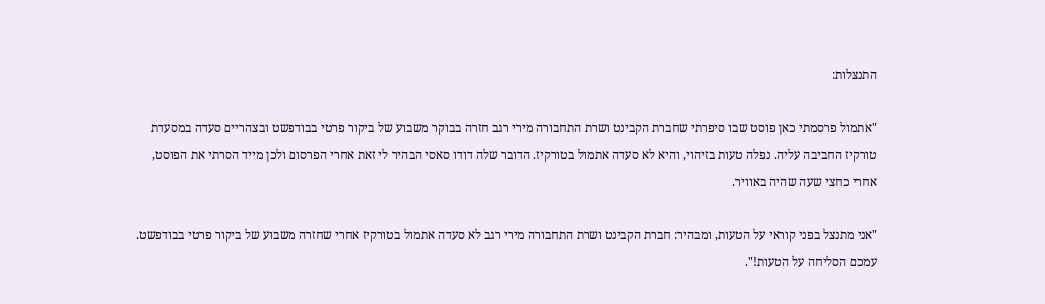התנצלות:

"אתמול פרסמתי כאן פוסט שבו סיפרתי שחברת הקבינט ושרת התחבורה מירי רגב חזרה בבוקר משבוע של ביקור פרטי בבודפשט ובצהריים סעדה במסעדת טורקיז החביבה עליה. נפלה טעות בזיהוי, והיא לא סעדה אתמול בטורקיז. הדובר שלה דודו סאסי הבהיר לי זאת אחרי הפרסום ולכן מייד הסרתי את הפוסט, אחרי כחצי שעה שהיה באוויר.

"אני מתנצל בפני קוראי על הטעות, ומבהיר: חברת הקבינט ושרת התחבורה מירי רגב לא סעדה אתמול בטורקיז אחרי שחזרה משבוע של ביקור פרטי בבודפשט. עמכם הסליחה על הטעות!".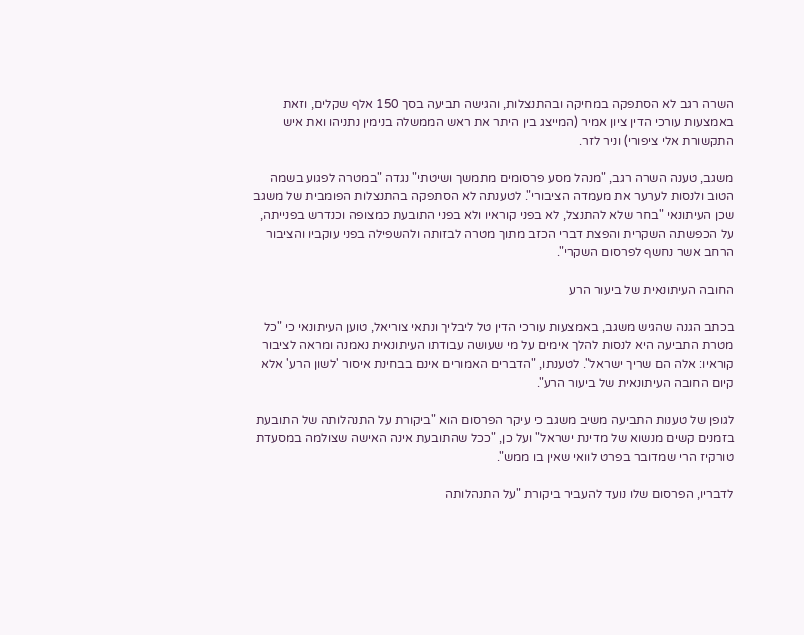השרה רגב לא הסתפקה במחיקה ובהתנצלות, והגישה תביעה בסך 150 אלף שקלים, וזאת באמצעות עורכי הדין ציון אמיר (המייצג בין היתר את ראש הממשלה בנימין נתניהו ואת איש התקשורת אלי ציפורי) וניר לזר.

משגב, טענה השרה רגב, "מנהל מסע פרסומים מתמשך ושיטתי" נגדה "במטרה לפגוע בשמה הטוב ולנסות לערער את מעמדה הציבורי". לטענתה לא הסתפקה בהתנצלות הפומבית של משגב שכן העיתונאי "בחר שלא להתנצל, לא בפני קוראיו ולא בפני התובעת כמצופה וכנדרש בפנייתה, על הכפשתה השקרית והפצת דברי הכזב מתוך מטרה לבזותה ולהשפילה בפני עוקביו והציבור הרחב אשר נחשף לפרסום השקרי".

החובה העיתונאית של ביעור הרע

בכתב הגנה שהגיש משגב, באמצעות עורכי הדין טל ליבליך ונתאי צוריאל, טוען העיתונאי כי "כל מטרת התביעה היא לנסות להלך אימים על מי שעושה עבודתו העיתונאית נאמנה ומראה לציבור קוראיו: אלה הם שריך ישראל". לטענתו, "הדברים האמורים אינם בבחינת איסור 'לשון הרע' אלא קיום החובה העיתונאית של ביעור הרע".

לגופן של טענות התביעה משיב משגב כי עיקר הפרסום הוא "ביקורת על התנהלותה של התובעת בזמנים קשים מנשוא של מדינת ישראל" ועל כן, "ככל שהתובעת אינה האישה שצולמה במסעדת טורקיז הרי שמדובר בפרט לוואי שאין בו ממש".

לדבריו, הפרסום שלו נועד להעביר ביקורת "על התנהלותה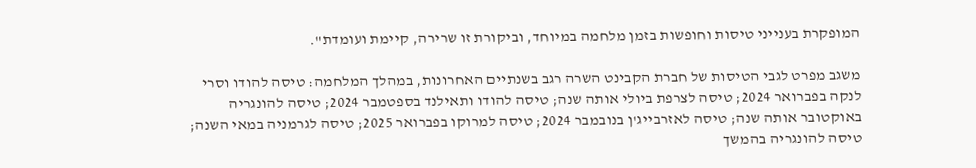המופקרת בענייני טיסות וחופשות בזמן מלחמה במיוחד, וביקורת זו שרירה, קיימת ועומדת".

משגב מפרט לגבי הטיסות של חברת הקבינט השרה רגב בשנתיים האחרונות, במהלך המלחמה: טיסה להודו וסרי לנקה בפברואר 2024; טיסה לצרפת ביולי אותה שנה; טיסה להודו ותאילנד בספטמבר 2024; טיסה להונגריה באוקטובר אותה שנה; טיסה לאזרבייג'ן בנובמבר 2024; טיסה למרוקו בפברואר 2025; טיסה לגרמניה במאי השנה; טיסה להונגריה בהמשך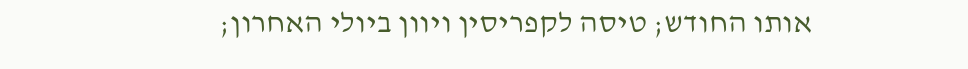אותו החודש; טיסה לקפריסין ויוון ביולי האחרון;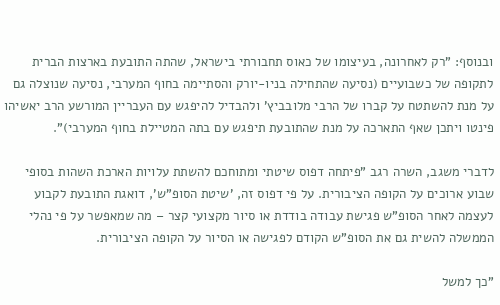ובנוסף: "רק לאחרונה, בעיצומו של כאוס תחבורתי בישראל, שהתה התובעת בארצות הברית לתקופה של כשבועיים (נסיעה שהתחילה בניו-יורק והסתיימה בחוף המערבי, נסיעה שנוצלה גם על מנת להשתטח על קברו של הרבי מלובביץ' ולהבדיל להיפגש עם העבריין המורשע הרב יאשיהו פינטו ויתכן שאף התארכה על מנת שהתובעת תיפגש עם בתה המטיילת בחוף המערבי)".

לדברי משגב, השרה רגב "פיתחה דפוס שיטתי ומתוחכם להשתת עלויות הארכת השהות בסופי שבוע ארוכים על הקופה הציבורית. על פי דפוס זה, 'שיטת הסופ"ש', דואגת התובעת לקבוע לעצמה לאחר הסופ"ש פגישת עבודה בודדת או סיור מקצועי קצר – מה שמאפשר על פי נהלי הממשלה להשית גם את הסופ"ש הקודם לפגישה או הסיור על הקופה הציבורית.

"כך למשל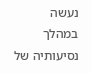נעשה במהלך נסיעותיה של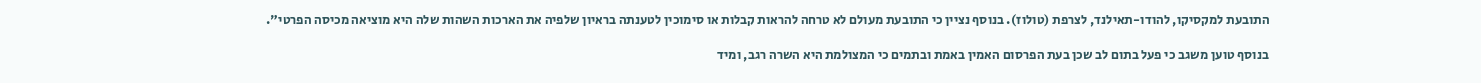התובעת למקסיקו, להודו-תאילנד, לצרפת (טולוז). בנוסף נציין כי התובעת מעולם לא טרחה להראות קבלות או סימוכין לטענתה בראיון שלפיה את הארכות השהות שלה היא מוציאה מכיסה הפרטי".

בנוסף טוען משגב כי פעל בתום לב שכן בעת הפרסום האמין באמת ובתמים כי המצולמת היא השרה רגב, ומיד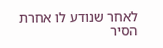לאחר שנודע לו אחרת הסיר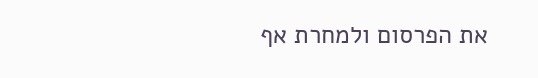את הפרסום ולמחרת אף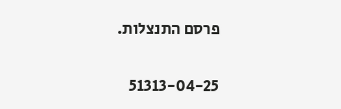פרסם התנצלות.

51313-04-25